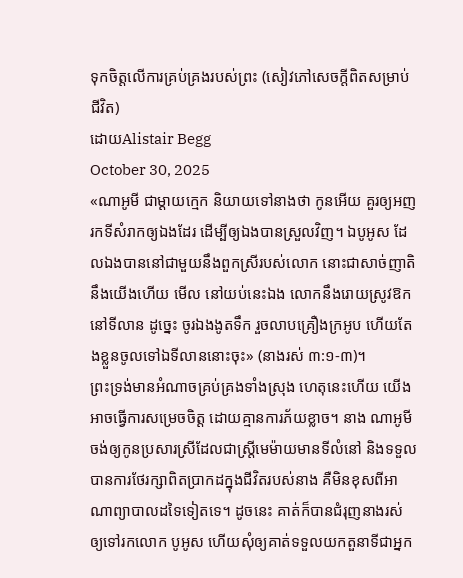ទុកចិត្តលើការគ្រប់គ្រងរបស់ព្រះ (សៀវភៅសេចក្ដីពិតសម្រាប់ជីវិត)
ដោយAlistair Begg
October 30, 2025
«ណាអូមី ជាម្ដាយក្មេក និយាយទៅនាងថា កូនអើយ គួរឲ្យអញរកទីសំរាកឲ្យឯងដែរ ដើម្បីឲ្យឯងបានស្រួលវិញ។ ឯបូអូស ដែលឯងបាននៅជាមួយនឹងពួកស្រីរបស់លោក នោះជាសាច់ញាតិនឹងយើងហើយ មើល នៅយប់នេះឯង លោកនឹងរោយស្រូវឱកនៅទីលាន ដូច្នេះ ចូរឯងងូតទឹក រួចលាបគ្រឿងក្រអូប ហើយតែងខ្លួនចូលទៅឯទីលាននោះចុះ» (នាងរស់ ៣:១-៣)។
ព្រះទ្រង់មានអំណាចគ្រប់គ្រងទាំងស្រុង ហេតុនេះហើយ យើងអាចធ្វើការសម្រេចចិត្ត ដោយគ្មានការភ័យខ្លាច។ នាង ណាអូមី ចង់ឲ្យកូនប្រសារស្រីដែលជាស្ត្រីមេម៉ាយមានទីលំនៅ និងទទួលបានការថែរក្សាពិតប្រាកដក្នុងជីវិតរបស់នាង គឺមិនខុសពីអាណាព្យាបាលដទៃទៀតទេ។ ដូចនេះ គាត់ក៏បានជំរុញនាងរស់ ឲ្យទៅរកលោក បូអូស ហើយសុំឲ្យគាត់ទទួលយកតួនាទីជាអ្នក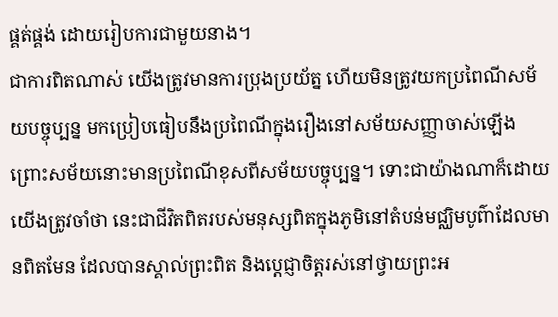ផ្គត់ផ្គង់ ដោយរៀបការជាមួយនាង។
ជាការពិតណាស់ យើងត្រូវមានការប្រុងប្រយ័ត្ន ហើយមិនត្រូវយកប្រពៃណីសម័យបច្ចុប្បន្ន មកប្រៀបធៀបនឹងប្រពៃណីក្នុងរឿងនៅសម័យសញ្ញាចាស់ឡើង ព្រោះសម័យនោះមានប្រពៃណីខុសពីសម័យបច្ចុប្បន្ន។ ទោះជាយ៉ាងណាក៏ដោយ យើងត្រូវចាំថា នេះជាជីវិតពិតរបស់មនុស្សពិតក្នុងភូមិនៅតំបន់មជ្ឈិមបូព៌ាដែលមានពិតមែន ដែលបានស្គាល់ព្រះពិត និងប្ដេជ្ញាចិត្តរស់នៅថ្វាយព្រះអ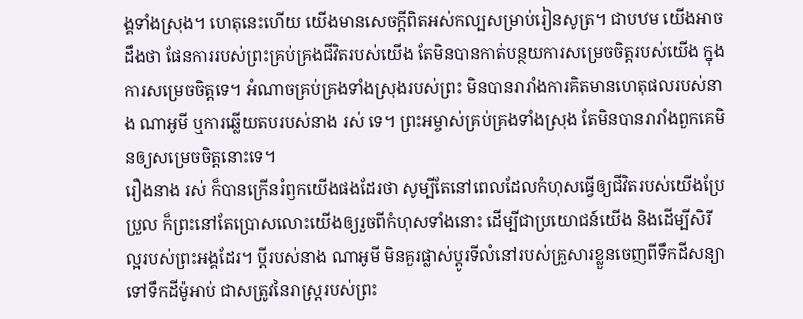ង្គទាំងស្រុង។ ហេតុនេះហើយ យើងមានសេចក្តីពិតអស់កល្បសម្រាប់រៀនសូត្រ។ ជាបឋម យើងអាចដឹងថា ផែនការរបស់ព្រះគ្រប់គ្រងជីវិតរបស់យើង តែមិនបានកាត់បន្ថយការសម្រេចចិត្តរបស់យើង ក្នុងការសម្រេចចិត្តទេ។ អំណាចគ្រប់គ្រងទាំងស្រុងរបស់ព្រះ មិនបានរារាំងការគិតមានហេតុផលរបស់នាង ណាអូមី ឬការឆ្លើយតបរបស់នាង រស់ ទេ។ ព្រះអម្ចាស់គ្រប់គ្រងទាំងស្រុង តែមិនបានរារាំងពួកគេមិនឲ្យសម្រេចចិត្តនោះទេ។
រឿងនាង រស់ ក៏បានក្រើនរំឭកយើងផងដែរថា សូម្បីតែនៅពេលដែលកំហុសធ្វើឲ្យជីវិតរបស់យើងប្រែប្រួល ក៏ព្រះនៅតែប្រោសលោះយើងឲ្យរួចពីកំហុសទាំងនោះ ដើម្បីជាប្រយោជន៍យើង និងដើម្បីសិរីល្អរបស់ព្រះអង្គដែរ។ ប្ដីរបស់នាង ណាអូមី មិនគួរផ្លាស់ប្ដូរទីលំនៅរបស់គ្រួសារខ្លួនចេញពីទឹកដីសន្យា ទៅទឹកដីម៉ូអាប់ ជាសត្រូវនៃរាស្ត្ររបស់ព្រះ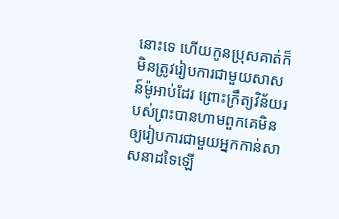នោះទេ ហើយកូនប្រុសគាត់ក៏មិនត្រូវរៀបការជាមួយសាសន៍ម៉ូអាប់ដែរ ព្រោះក្រឹត្យវិន័យរបស់ព្រះបានហាមពួកគេមិនឲ្យរៀបការជាមួយអ្នកកាន់សាសនាដទៃឡើ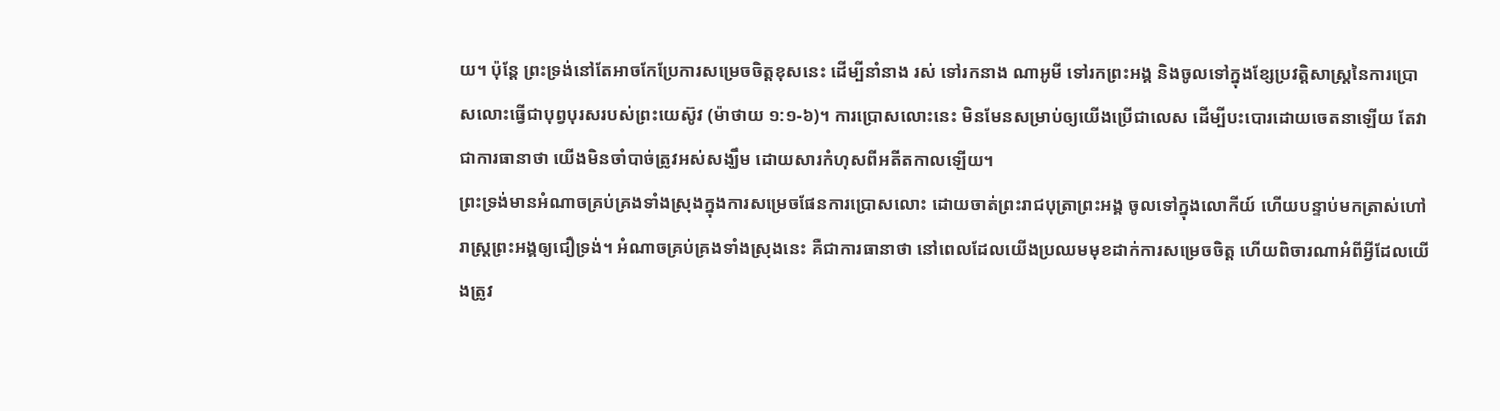យ។ ប៉ុន្តែ ព្រះទ្រង់នៅតែអាចកែប្រែការសម្រេចចិត្តខុសនេះ ដើម្បីនាំនាង រស់ ទៅរកនាង ណាអូមី ទៅរកព្រះអង្គ និងចូលទៅក្នុងខ្សែប្រវត្តិសាស្ត្រនៃការប្រោសលោះធ្វើជាបុព្វបុរសរបស់ព្រះយេស៊ូវ (ម៉ាថាយ ១:១-៦)។ ការប្រោសលោះនេះ មិនមែនសម្រាប់ឲ្យយើងប្រើជាលេស ដើម្បីបះបោរដោយចេតនាឡើយ តែវាជាការធានាថា យើងមិនចាំបាច់ត្រូវអស់សង្ឃឹម ដោយសារកំហុសពីអតីតកាលឡើយ។
ព្រះទ្រង់មានអំណាចគ្រប់គ្រងទាំងស្រុងក្នុងការសម្រេចផែនការប្រោសលោះ ដោយចាត់ព្រះរាជបុត្រាព្រះអង្គ ចូលទៅក្នុងលោកីយ៍ ហើយបន្ទាប់មកត្រាស់ហៅរាស្ត្រព្រះអង្គឲ្យជឿទ្រង់។ អំណាចគ្រប់គ្រងទាំងស្រុងនេះ គឺជាការធានាថា នៅពេលដែលយើងប្រឈមមុខដាក់ការសម្រេចចិត្ត ហើយពិចារណាអំពីអ្វីដែលយើងត្រូវ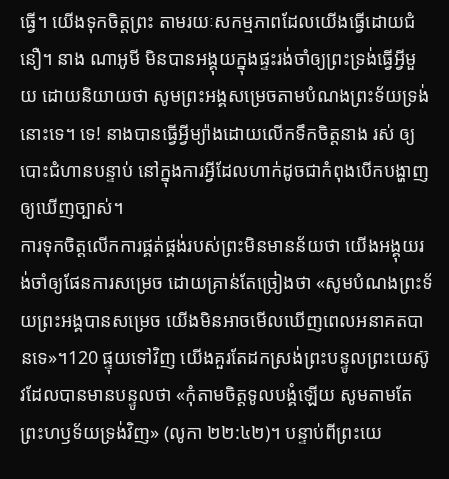ធ្វើ។ យើងទុកចិត្តព្រះ តាមរយៈសកម្មភាពដែលយើងធ្វើដោយជំនឿ។ នាង ណាអូមី មិនបានអង្គុយក្នុងផ្ទះរង់ចាំឲ្យព្រះទ្រង់ធ្វើអ្វីមួយ ដោយនិយាយថា សូមព្រះអង្គសម្រេចតាមបំណងព្រះទ័យទ្រង់នោះទេ។ ទេ! នាងបានធ្វើអ្វីម្យ៉ាងដោយលើកទឹកចិត្តនាង រស់ ឲ្យបោះជំហានបន្ទាប់ នៅក្នុងការអ្វីដែលហាក់ដូចជាកំពុងបើកបង្ហាញឲ្យឃើញច្បាស់។
ការទុកចិត្តលើកការផ្គត់ផ្គង់របស់ព្រះមិនមានន័យថា យើងអង្គុយរង់ចាំឲ្យផែនការសម្រេច ដោយគ្រាន់តែច្រៀងថា «សូមបំណងព្រះទ័យព្រះអង្គបានសម្រេច យើងមិនអាចមើលឃើញពេលអនាគតបានទេ»។120 ផ្ទុយទៅវិញ យើងគួរតែដកស្រង់ព្រះបន្ទូលព្រះយេស៊ូវដែលបានមានបន្ទូលថា «កុំតាមចិត្តទូលបង្គំឡើយ សូមតាមតែព្រះហឫទ័យទ្រង់វិញ» (លូកា ២២:៤២)។ បន្ទាប់ពីព្រះយេ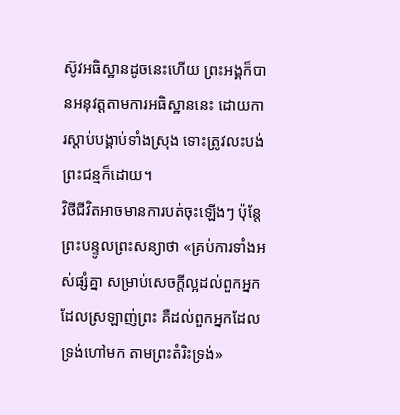ស៊ូវអធិស្ឋានដូចនេះហើយ ព្រះអង្គក៏បានអនុវត្តតាមការអធិស្ឋាននេះ ដោយការស្តាប់បង្គាប់ទាំងស្រុង ទោះត្រូវលះបង់ព្រះជន្មក៏ដោយ។
វិថីជីវិតអាចមានការបត់ចុះឡើងៗ ប៉ុន្តែព្រះបន្ទូលព្រះសន្យាថា «គ្រប់ការទាំងអស់ផ្សំគ្នា សម្រាប់សេចក្ដីល្អដល់ពួកអ្នកដែលស្រឡាញ់ព្រះ គឺដល់ពួកអ្នកដែលទ្រង់ហៅមក តាមព្រះតំរិះទ្រង់»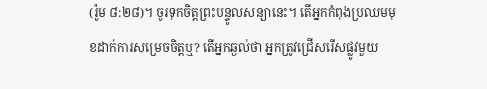(រ៉ូម ៨:២៨)។ ចូរទុកចិត្តព្រះបន្ទូលសន្យានេះ។ តើអ្នកកំពុងប្រឈមមុខដាក់ការសម្រេចចិត្តឬ? តើអ្នកឆ្ងល់ថា អ្នកត្រូវជ្រើសរើសផ្លូវមួយ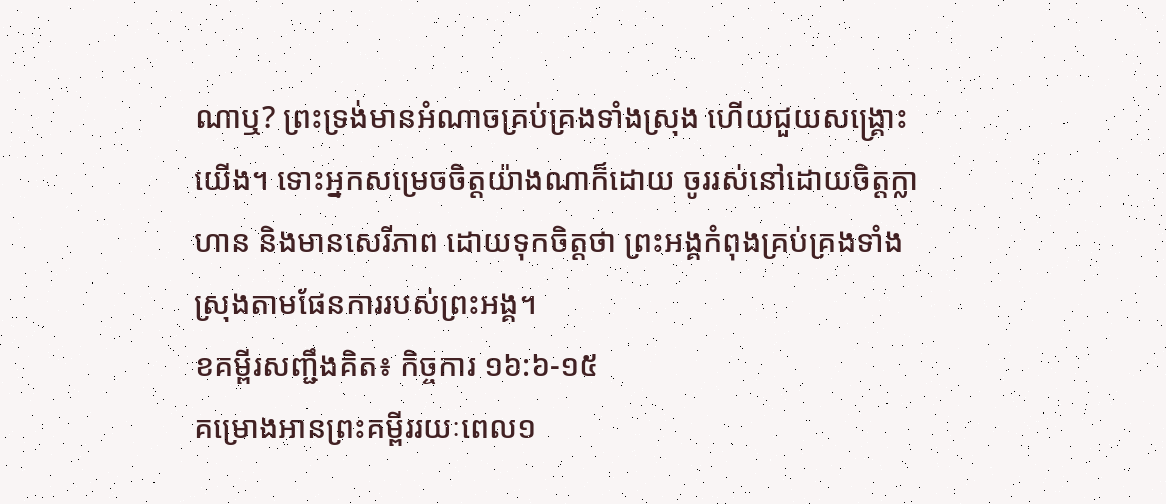ណាឬ? ព្រះទ្រង់មានអំណាចគ្រប់គ្រងទាំងស្រុង ហើយជួយសង្គ្រោះយើង។ ទោះអ្នកសម្រេចចិត្តយ៉ាងណាក៏ដោយ ចូររស់នៅដោយចិត្តក្លាហាន និងមានសេរីភាព ដោយទុកចិត្តថា ព្រះអង្គកំពុងគ្រប់គ្រងទាំងស្រុងតាមផែនការរបស់ព្រះអង្គ។
ខគម្ពីរសញ្ជឹងគិត៖ កិច្ចការ ១៦:៦-១៥
គម្រោងអានព្រះគម្ពីររយៈពេល១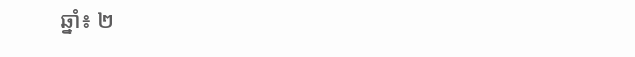ឆ្នាំ៖ ២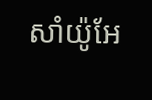សាំយ៉ូអែ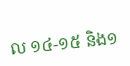ល ១៤-១៥ និង១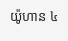យ៉ូហាន ៤